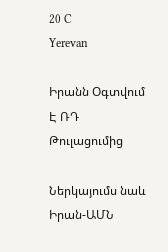20 C
Yerevan

Իրանն Օգտվում Է ՌԴ Թուլացումից

Ներկայումս նաև Իրան-ԱՄՆ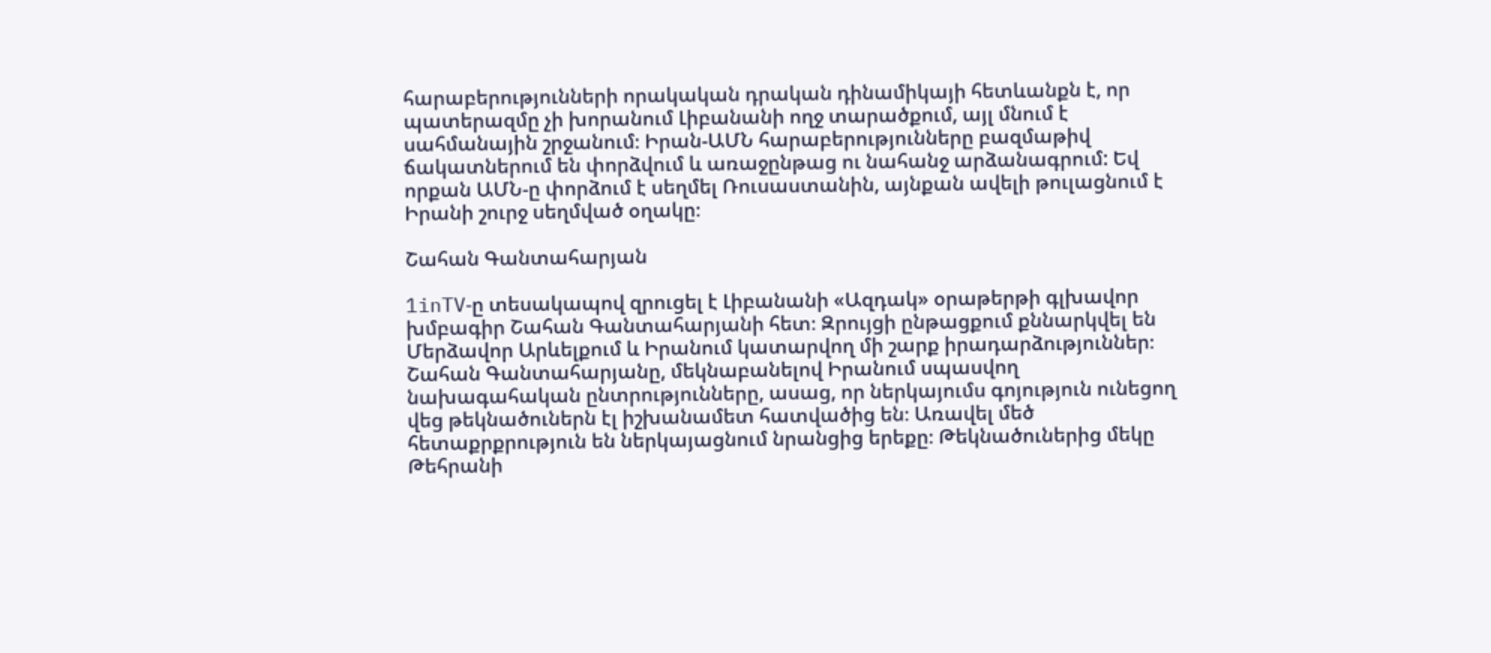հարաբերությունների որակական դրական դինամիկայի հետևանքն է, որ պատերազմը չի խորանում Լիբանանի ողջ տարածքում, այլ մնում է սահմանային շրջանում։ Իրան-ԱՄՆ հարաբերությունները բազմաթիվ ճակատներում են փորձվում և առաջընթաց ու նահանջ արձանագրում: Եվ որքան ԱՄՆ‑ը փորձում է սեղմել Ռուսաստանին, այնքան ավելի թուլացնում է Իրանի շուրջ սեղմված օղակը։

Շահան Գանտահարյան

1inTV‑ը տեսակապով զրուցել է Լիբանանի «Ազդակ» օրաթերթի գլխավոր խմբագիր Շահան Գանտահարյանի հետ։ Զրույցի ընթացքում քննարկվել են Մերձավոր Արևելքում և Իրանում կատարվող մի շարք իրադարձություններ։
Շահան Գանտահարյանը, մեկնաբանելով Իրանում սպասվող նախագահական ընտրությունները, ասաց, որ ներկայումս գոյություն ունեցող վեց թեկնածուներն էլ իշխանամետ հատվածից են։ Առավել մեծ հետաքրքրություն են ներկայացնում նրանցից երեքը։ Թեկնածուներից մեկը Թեհրանի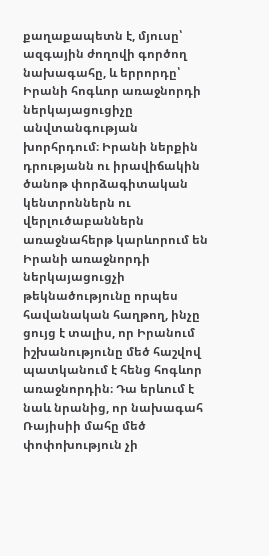քաղաքապետն է, մյուսը՝ ազգային ժողովի գործող նախագահը, և երրորդը՝ Իրանի հոգևոր առաջնորդի ներկայացուցիչը անվտանգության խորհրդում։ Իրանի ներքին դրությանն ու իրավիճակին ծանոթ փորձագիտական կենտրոններն ու վերլուծաբաններն առաջնահերթ կարևորում են Իրանի առաջնորդի ներկայացուցչի թեկնածությունը որպես հավանական հաղթող, ինչը ցույց է տալիս, որ Իրանում իշխանությունը մեծ հաշվով պատկանում է հենց հոգևոր առաջնորդին։ Դա երևում է նաև նրանից, որ նախագահ Ռայիսիի մահը մեծ փոփոխություն չի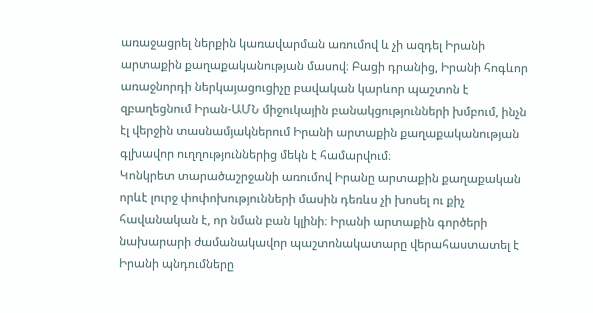առաջացրել ներքին կառավարման առումով և չի ազդել Իրանի արտաքին քաղաքականության մասով։ Բացի դրանից, Իրանի հոգևոր առաջնորդի ներկայացուցիչը բավական կարևոր պաշտոն է զբաղեցնում Իրան-ԱՄՆ միջուկային բանակցությունների խմբում, ինչն էլ վերջին տասնամյակներում Իրանի արտաքին քաղաքականության գլխավոր ուղղություններից մեկն է համարվում։
Կոնկրետ տարածաշրջանի առումով Իրանը արտաքին քաղաքական որևէ լուրջ փոփոխությունների մասին դեռևս չի խոսել ու քիչ հավանական է, որ նման բան կլինի։ Իրանի արտաքին գործերի նախարարի ժամանակավոր պաշտոնակատարը վերահաստատել է Իրանի պնդումները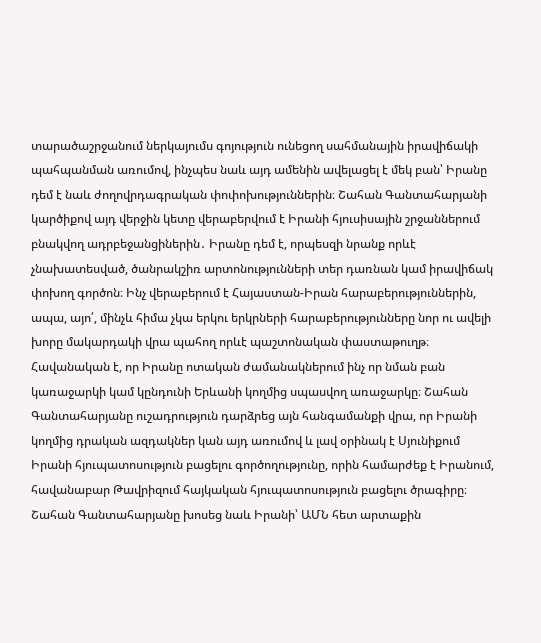տարածաշրջանում ներկայումս գոյություն ունեցող սահմանային իրավիճակի պահպանման առումով, ինչպես նաև այդ ամենին ավելացել է մեկ բան՝ Իրանը դեմ է նաև ժողովրդագրական փոփոխություններին։ Շահան Գանտահարյանի կարծիքով այդ վերջին կետը վերաբերվում է Իրանի հյուսիսային շրջաններում բնակվող ադրբեջանցիներին․ Իրանը դեմ է, որպեսզի նրանք որևէ չնախատեսված, ծանրակշիռ արտոնությունների տեր դառնան կամ իրավիճակ փոխող գործոն։ Ինչ վերաբերում է Հայաստան-Իրան հարաբերություններին, ապա, այո՛, մինչև հիմա չկա երկու երկրների հարաբերությունները նոր ու ավելի խորը մակարդակի վրա պահող որևէ պաշտոնական փաստաթուղթ։ Հավանական է, որ Իրանը ոտական ժամանակներում ինչ որ նման բան կառաջարկի կամ կընդունի Երևանի կողմից սպասվող առաջարկը։ Շահան Գանտահարյանը ուշադրություն դարձրեց այն հանգամանքի վրա, որ Իրանի կողմից դրական ազդակներ կան այդ առումով և լավ օրինակ է Սյունիքում Իրանի հյուպատոսություն բացելու գործողությունը, որին համարժեք է Իրանում, հավանաբար Թավրիզում հայկական հյուպատոսություն բացելու ծրագիրը։
Շահան Գանտահարյանը խոսեց նաև Իրանի՝ ԱՄՆ հետ արտաքին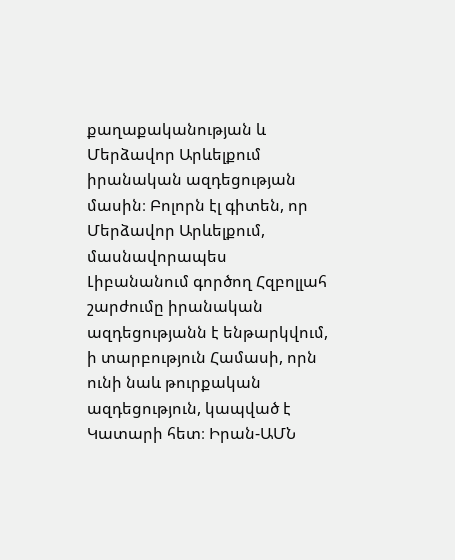քաղաքականության և Մերձավոր Արևելքում իրանական ազդեցության մասին։ Բոլորն էլ գիտեն, որ Մերձավոր Արևելքում, մասնավորապես Լիբանանում գործող Հզբոլլահ շարժումը իրանական ազդեցությանն է ենթարկվում, ի տարբություն Համասի, որն ունի նաև թուրքական ազդեցություն, կապված է Կատարի հետ։ Իրան-ԱՄՆ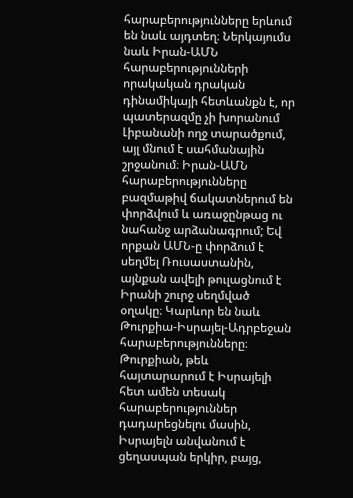հարաբերությունները երևում են նաև այդտեղ։ Ներկայումս նաև Իրան-ԱՄՆ հարաբերությունների որակական դրական դինամիկայի հետևանքն է, որ պատերազմը չի խորանում Լիբանանի ողջ տարածքում, այլ մնում է սահմանային շրջանում։ Իրան-ԱՄՆ հարաբերությունները բազմաթիվ ճակատներում են փորձվում և առաջընթաց ու նահանջ արձանագրում; Եվ որքան ԱՄՆ‑ը փորձում է սեղմել Ռուսաստանին, այնքան ավելի թուլացնում է Իրանի շուրջ սեղմված օղակը։ Կարևոր են նաև Թուրքիա-Իսրայել-Ադրբեջան հարաբերությունները։ Թուրքիան, թեև հայտարարում է Իսրայելի հետ ամեն տեսակ հարաբերություններ դադարեցնելու մասին, Իսրայելն անվանում է ցեղասպան երկիր, բայց,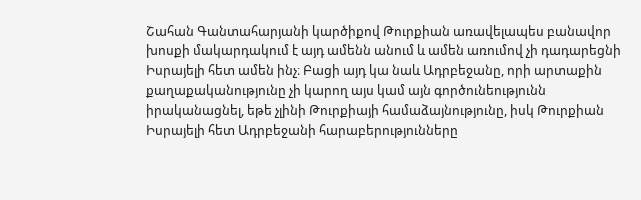Շահան Գանտահարյանի կարծիքով Թուրքիան առավելապես բանավոր խոսքի մակարդակում է այդ ամենն անում և ամեն առումով չի դադարեցնի Իսրայելի հետ ամեն ինչ։ Բացի այդ կա նաև Ադրբեջանը, որի արտաքին քաղաքականությունը չի կարող այս կամ այն գործունեությունն իրականացնել, եթե չլինի Թուրքիայի համաձայնությունը, իսկ Թուրքիան Իսրայելի հետ Ադրբեջանի հարաբերությունները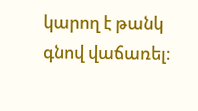կարող է թանկ գնով վաճառել։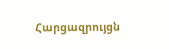Հարցազրույցն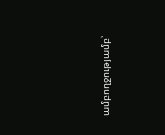ամբողջությամբ՝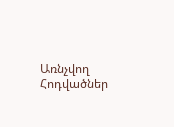Առնչվող Հոդվածներ